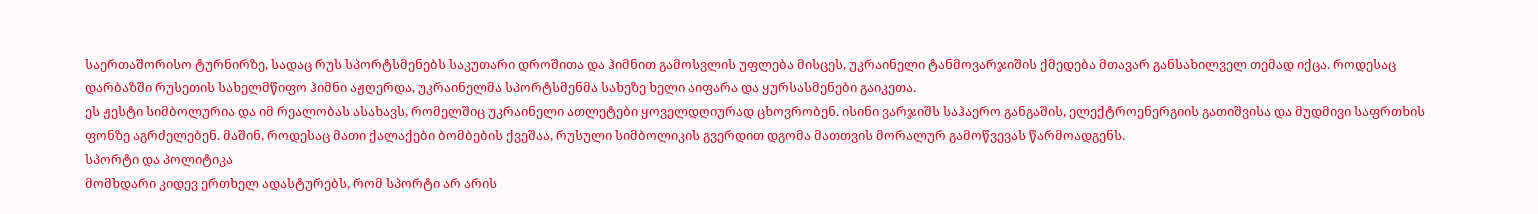საერთაშორისო ტურნირზე, სადაც რუს სპორტსმენებს საკუთარი დროშითა და ჰიმნით გამოსვლის უფლება მისცეს, უკრაინელი ტანმოვარჯიშის ქმედება მთავარ განსახილველ თემად იქცა. როდესაც დარბაზში რუსეთის სახელმწიფო ჰიმნი აჟღერდა, უკრაინელმა სპორტსმენმა სახეზე ხელი აიფარა და ყურსასმენები გაიკეთა.
ეს ჟესტი სიმბოლურია და იმ რეალობას ასახავს, რომელშიც უკრაინელი ათლეტები ყოველდღიურად ცხოვრობენ. ისინი ვარჯიშს საჰაერო განგაშის, ელექტროენერგიის გათიშვისა და მუდმივი საფრთხის ფონზე აგრძელებენ. მაშინ, როდესაც მათი ქალაქები ბომბების ქვეშაა, რუსული სიმბოლიკის გვერდით დგომა მათთვის მორალურ გამოწვევას წარმოადგენს.
სპორტი და პოლიტიკა
მომხდარი კიდევ ერთხელ ადასტურებს, რომ სპორტი არ არის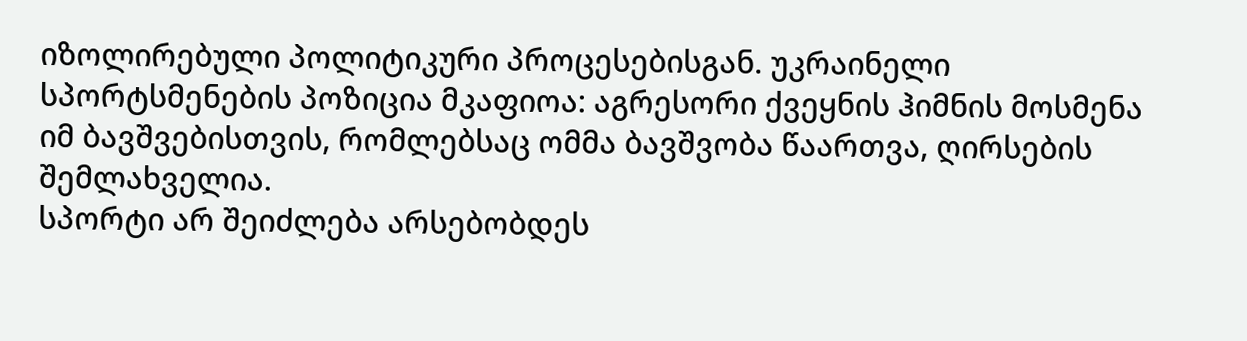იზოლირებული პოლიტიკური პროცესებისგან. უკრაინელი სპორტსმენების პოზიცია მკაფიოა: აგრესორი ქვეყნის ჰიმნის მოსმენა იმ ბავშვებისთვის, რომლებსაც ომმა ბავშვობა წაართვა, ღირსების შემლახველია.
სპორტი არ შეიძლება არსებობდეს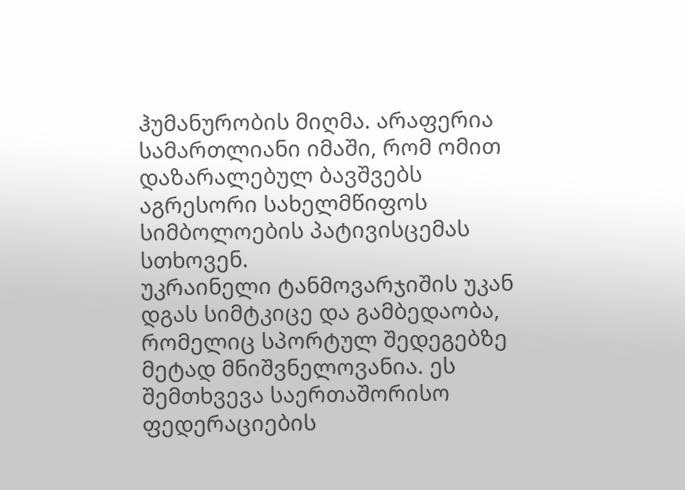ჰუმანურობის მიღმა. არაფერია სამართლიანი იმაში, რომ ომით დაზარალებულ ბავშვებს აგრესორი სახელმწიფოს სიმბოლოების პატივისცემას სთხოვენ.
უკრაინელი ტანმოვარჯიშის უკან დგას სიმტკიცე და გამბედაობა, რომელიც სპორტულ შედეგებზე მეტად მნიშვნელოვანია. ეს შემთხვევა საერთაშორისო ფედერაციების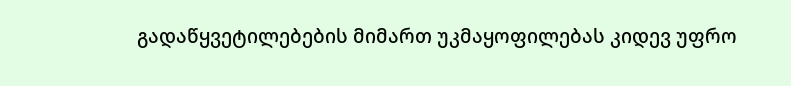გადაწყვეტილებების მიმართ უკმაყოფილებას კიდევ უფრო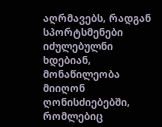აღრმავებს, რადგან სპორტსმენები იძულებულნი ხდებიან, მონაწილეობა მიიღონ ღონისძიებებში, რომლებიც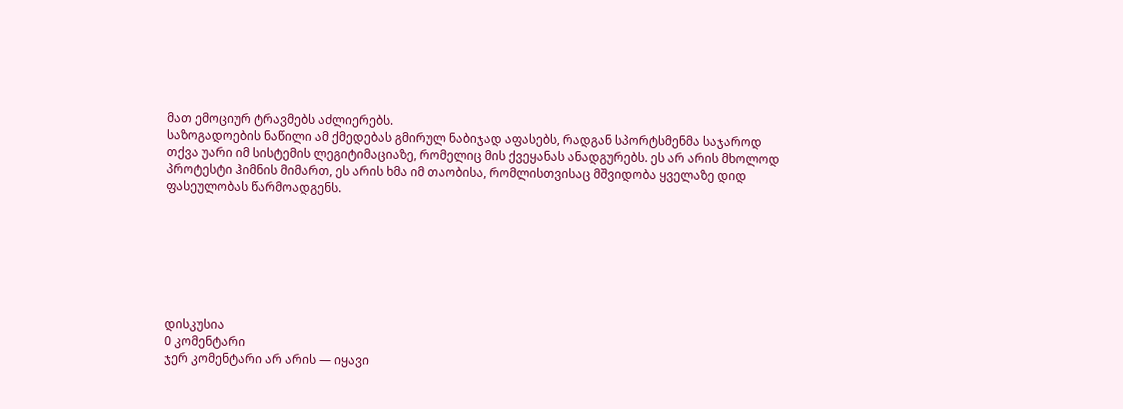მათ ემოციურ ტრავმებს აძლიერებს.
საზოგადოების ნაწილი ამ ქმედებას გმირულ ნაბიჯად აფასებს, რადგან სპორტსმენმა საჯაროდ თქვა უარი იმ სისტემის ლეგიტიმაციაზე, რომელიც მის ქვეყანას ანადგურებს. ეს არ არის მხოლოდ პროტესტი ჰიმნის მიმართ, ეს არის ხმა იმ თაობისა, რომლისთვისაც მშვიდობა ყველაზე დიდ ფასეულობას წარმოადგენს.







დისკუსია
0 კომენტარი
ჯერ კომენტარი არ არის — იყავი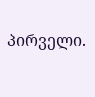პირველი.